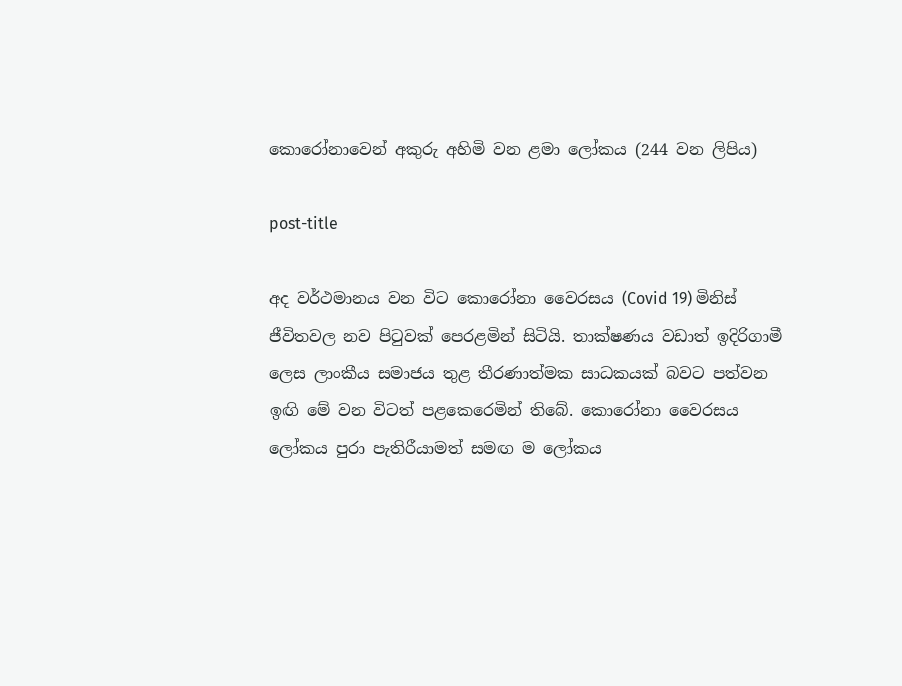කොරෝනාවෙන් අකුරු අහිමි වන ළමා ලෝකය (244 වන ලිපිය)

post-title

අද වර්ථමානය වන විට කොරෝනා වෛරසය (Covid 19) මිනිස් ජීවිතවල නව පිටුවක් පෙරළමින් සිටියි. තාක්ෂණය වඩාත් ඉදිරිගාමී ලෙස ලාංකීය සමාජය තුළ තීරණාත්මක සාධකයක් බවට පත්වන ඉඟි මේ වන විටත් පළකෙරෙමින් තිබේ. කොරෝනා වෛරසය ලෝකය පුරා පැතිරීයාමත් සමඟ ම ලෝකය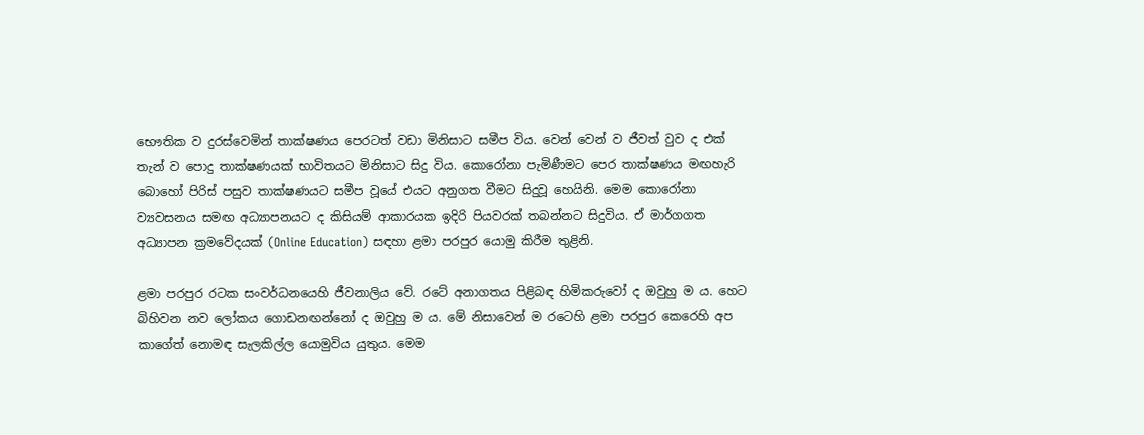භෞතික ව දුරස්වෙමින් තාක්ෂණය පෙරටත් වඩා මිනිසාට සමීප විය. වෙන් වෙන් ව ජීවත් වුව ද එක් තැන් ව පොදු තාක්ෂණයක් භාවිතයට මිනිසාට සිදු විය. කොරෝනා පැමිණීමට පෙර තාක්ෂණය මඟහැරි බොහෝ පිරිස් පසුව තාක්ෂණයට සමීප වූයේ එයට අනුගත වීමට සිදුවූ හෙයිනි. මෙම කොරෝනා ව්‍යවසනය සමඟ අධ්‍යාපනයට ද කිසියම් ආකාරයක ඉදිරි පියවරක් තබන්නට සිදුවිය. ඒ මාර්ගගත අධ්‍යාපන ක්‍රමවේදයක් (Online Education) සඳහා ළමා පරපුර යොමු කිරීම තුළිනි.

ළමා පරපුර රටක සංවර්ධනයෙහි ජීවනාලිය වේ. රටේ අනාගතය පිළිබඳ හිමිකරුවෝ ද ඔවුහු ම ය. හෙට බිහිවන නව ලෝකය ගොඩනඟන්නෝ ද ඔවුහු ම ය. මේ නිසාවෙන් ම රටෙහි ළමා පරපුර කෙරෙහි අප කාගේත් නොමඳ සැලකිල්ල යොමුවිය යුතුය. මෙම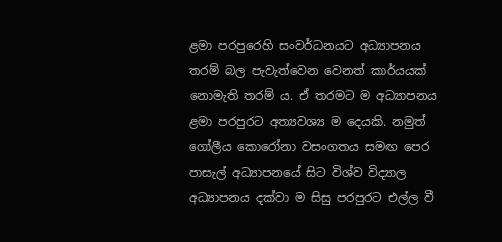ළමා පරපුරෙහි සංවර්ධනයට අධ්‍යාපනය තරම් බල පැවැත්වෙන වෙනත් කාර්යයක් නොමැති තරම් ය. ඒ තරමට ම අධ්‍යාපනය ළමා පරපුරට අත්‍යවශ්‍ය ම දෙයකි. නමුත් ගෝලීය කොරෝනා වසංගතය සමඟ පෙර පාසැල් අධ්‍යාපනයේ සිට විශ්ව විද්‍යාල අධ්‍යාපනය දක්වා ම සිසු පරපුරට එල්ල වී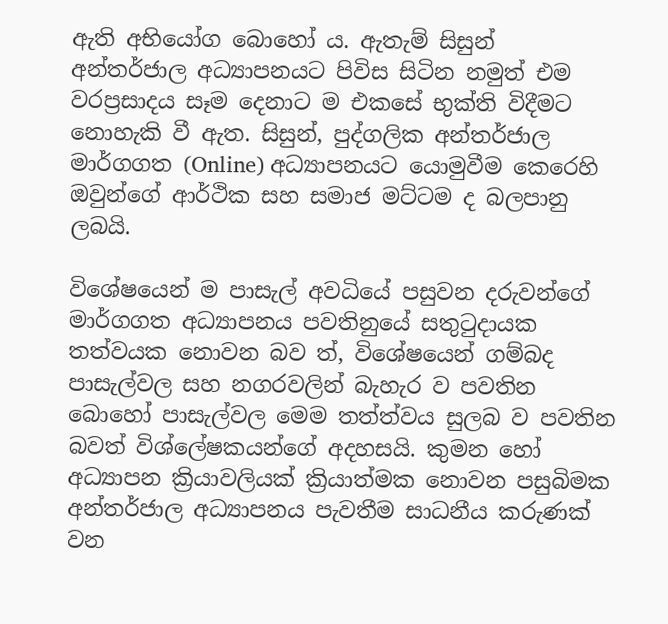ඇති අභියෝග බොහෝ ය. ඇතැම් සිසුන් අන්තර්ජාල අධ්‍යාපනයට පිවිස සිටින නමුත් එම වරප්‍රසාදය සෑම දෙනාට ම එකසේ භුක්ති විදීමට නොහැකි වී ඇත. සිසුන්, පුද්ගලික අන්තර්ජාල මාර්ගගත (Online) අධ්‍යාපනයට යොමුවීම කෙරෙහි ඔවුන්ගේ ආර්ථික සහ සමාජ මට්ටම ද බලපානු ලබයි.

විශේෂයෙන් ම පාසැල් අවධියේ පසුවන දරුවන්ගේ මාර්ගගත අධ්‍යාපනය පවතිනුයේ සතුටුදායක තත්වයක නොවන බව ත්, විශේෂයෙන් ගම්බද පාසැල්වල සහ නගරවලින් බැහැර ව පවතින බොහෝ පාසැල්වල මෙම තත්ත්වය සුලබ ව පවතින බවත් විශ්ලේෂකයන්ගේ අදහසයි. කුමන හෝ අධ්‍යාපන ක්‍රියාවලියක් ක්‍රියාත්මක නොවන පසුබිමක අන්තර්ජාල අධ්‍යාපනය පැවතීම සාධනීය කරුණක් වන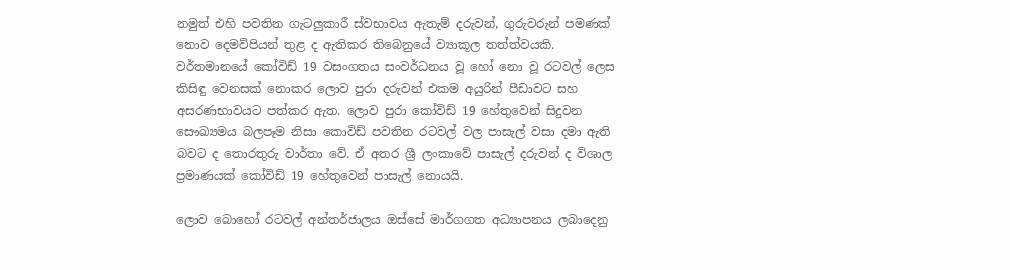නමුත් එහි පවතින ගැටලුකාරී ස්වභාවය ඇතැම් දරුවන්, ගුරුවරුන් පමණක් නොව දෙමව්පියන් තුළ ද ඇතිකර තිබෙනුයේ ව්‍යාකූල තත්ත්වයකි. වර්තමානයේ කෝවිඩ් 19 වසංගතය සංවර්ධනය වූ හෝ නො වූ රටවල් ලෙස කිසිඳු වෙනසක් නොකර ‍ලොව පුරා දරුවන් එකම අයුරින් පීඩාවට සහ අසරණභාවයට පත්කර ඇත. ලොව පුරා කෝවිඩ් 19 හේතුවෙන් සිදුවන සෞඛ්‍යමය බලපෑම නිසා කොවිඩ් පවතින රටවල් වල පාසැල් වසා දමා ඇති බවට ද තොරතුරු වාර්තා වේ. ඒ අතර ශ්‍රී ලංකාවේ පාසැල් දරුවන් ද විශාල ප්‍රමාණයක් කෝවිඩ් 19 හේතුවෙන් පාසැල් නොයයි.

ලොව බොහෝ රටවල් අන්තර්ජාලය ඔස්සේ මාර්ගගත අධ්‍යාපනය ලබාදෙනු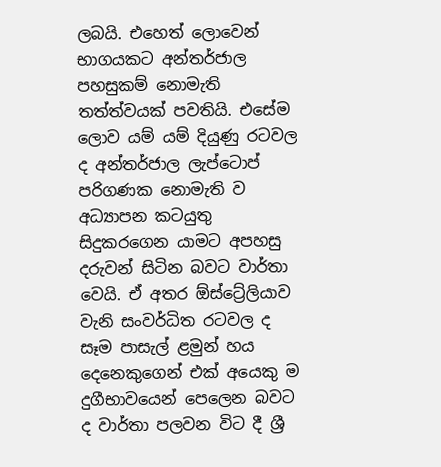ලබයි. එහෙත් ලොවෙන් භාගයකට අන්තර්ජාල පහසුකම් නොමැති තත්ත්වයක් පවතියි. එසේම ලොව යම් යම් දියුණු රටවල ද අන්තර්ජාල ලැප්ටොප් පරිගණක නොමැති ව අධ්‍යාපන කටයුතු සිදුකරගෙන යාමට අපහසු දරුවන් සිටින බවට වාර්තා වෙයි. ඒ අතර ඕස්ට්‍රේලියාව වැනි සංවර්ධිත රටවල ද සෑම පාසැල් ළමුන් හය දෙනෙකුගෙන් එක් අයෙකු ම දුගීභාවයෙන් පෙලෙන බවට ද වාර්තා පලවන විට දී ශ්‍රී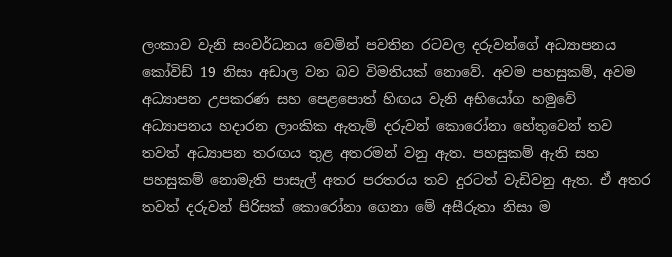ලංකාව වැනි සංවර්ධනය වෙමින් පවතින රටවල දරුවන්ගේ අධ්‍යාපනය කෝවිඩ් 19 නිසා අඩාල වන බව විමතියක් නොවේ. අවම පහසුකම්, අවම අධ්‍යාපන උපකරණ සහ පෙළපොත් හිඟය වැනි අභියෝග හමුවේ අධ්‍යාපනය හදාරන ලාංකික ඇතැම් දරුවන් කොරෝනා හේතුවෙන් තව තවත් අධ්‍යාපන තරඟය තුළ අතරමන් වනු ඇත. පහසුකම් ඇති සහ පහසුකම් නොමැති පාසැල් අතර පරතරය තව දුරටත් වැඩිවනු ඇත. ඒ අතර තවත් දරුවන් පිරිසක් කොරෝනා ගෙනා මේ අසීරුතා නිසා ම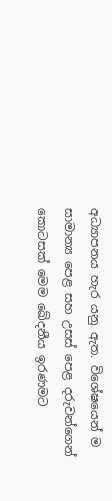අධ්‍යාපනය හැර යනු ඇත. විශේෂයෙන් ම සාමාන්‍ය පෙළ සහ උසස් පෙළ දරුවන්ගෙන් කොටසක් මෙම ඛේදනීය ඉරණමට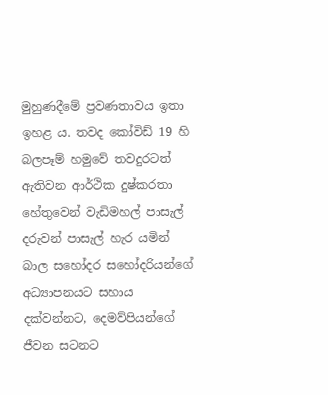මුහුණදීමේ ප්‍රවණතාවය ඉතා ඉහළ ය. තවද කෝවිඩ් 19 හි බලපෑම් හමුවේ තවදුරටත් ඇතිවන ආර්ථික දුෂ්කරතා හේතුවෙන් වැඩිමහල් පාසැල් දරුවන් පාසැල් හැර යමින් බාල සහෝදර සහෝදරියන්ගේ අධ්‍යාපනයට සහාය දක්වන්නට, දෙමව්පියන්ගේ ජීවන සටනට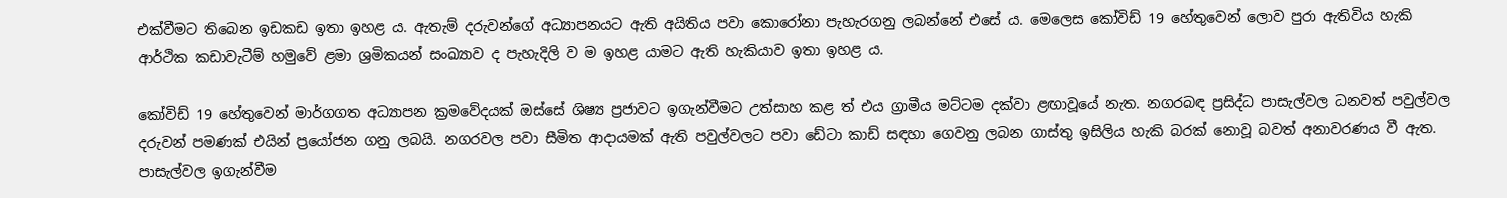එක්වීමට තිබෙන ඉඩකඩ ඉතා ඉහළ ය. ඇතැම් දරුවන්ගේ අධ්‍යාපනයට ඇති අයිතිය පවා කොරෝනා පැහැරගනු ලබන්නේ එසේ ය. මෙලෙස කෝවිඩ් 19 හේතුවෙන් ලොව පුරා ඇතිවිය හැකි ආර්ථික කඩාවැටීම් හමුවේ ළමා ශ්‍රමිකයන් සංඛ්‍යාව ද පැහැදිලි ව ම ඉහළ යාමට ඇති හැකියාව ඉතා ඉහළ ය.

කෝවිඩ් 19 හේතුවෙන් මාර්ගගත අධ්‍යාපන ක්‍රමවේදයක් ඔස්සේ ශිෂ්‍ය ප්‍රජාවට ඉගැන්වීමට උත්සාහ කළ ත් එය ග්‍රාමීය මට්ටම දක්වා ළඟාවූයේ නැත. නගරබඳ ප්‍රසිද්ධ පාසැල්වල ධනවත් පවුල්වල දරුවන් පමණක් එයින් ප්‍රයෝජන ගනු ලබයි. නගරවල පවා සීමිත ආදායමක් ඇති පවුල්වලට පවා ඩේටා කාඩ් සඳහා ගෙවනු ලබන ගාස්තු ඉසිලිය හැකි බරක් නොවූ බවත් අනාවරණය වී ඇත. පාසැල්වල ඉගැන්වීම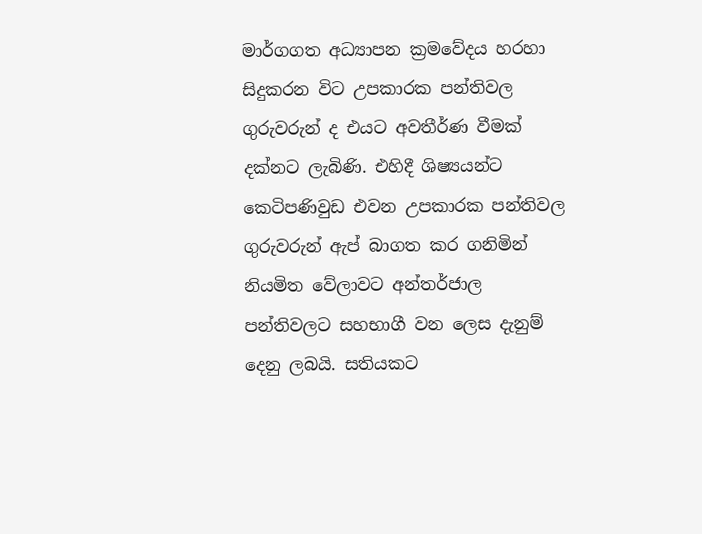මාර්ගගත අධ්‍යාපන ක්‍රමවේදය හරහා සිදුකරන විට උපකාරක පන්තිවල ගුරුවරුන් ද එයට අවතීර්ණ වීමක් දක්නට ලැබිණි. එහිදී ශිෂ්‍යයන්ට කෙටිපණිවුඩ එවන උපකාරක පන්තිවල ගුරුවරුන් ඇප් බාගත කර ගනිමින් නියමිත වේලාවට අන්තර්ජාල පන්තිවලට සහභාගී වන ලෙස දැනුම් දෙනු ලබයි. සතියකට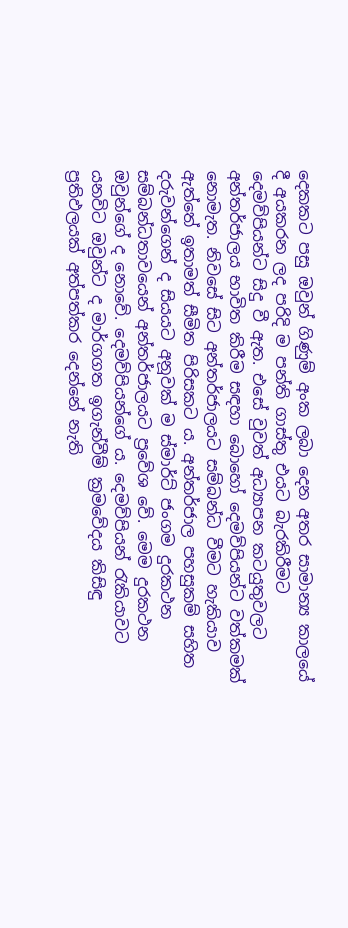දෙකකට පසු ඔවුන් ගිණුම් අංක ලබා දෙන අතර සාමාන්‍ය කාලයේ දී අයකරන ලද පරිදි ම පන්ති ගාස්තු එයට බැරකිරීමට දෙමව්පියන්ට සිදු වී ඇත. එසේ වුවත් අධ්‍යාපන කටයුතුවලට අන්තර්ජාලය භාවිත කිරීම සඳහා බොහෝ දෙමව්පියන්ට වත්කමක් නොමැත. නිවසේ සිට අන්තර්ජාලයට සම්බන්ධ වීමට හැකියාව ඇත්තේ ඉතාමත් සීමිත පිරිසකට ය. අන්තර්ජාල පහසුකම් සහිත දරුවන්ගෙන් ද සියයට අනූවක් ම ස්මාර්ට් ජංගම දුරකථන සම්බන්ධතාවයෙන් අන්තර්ජාලයට ප්‍රවේශ වේ. මෙම දුරකථන ඔවුන්ගේ ද නොවේ. දෙමව්පියන්ගේ ය. දෙමව්පියන් රැකියාවට යනවිට ඔවුන්ට ද මාර්ගගත ඉගැන්වීම් ක්‍රමවේදය කිසිඳු ප්‍රතිඵලයක් අත්පත්කර දෙන්නේ නැති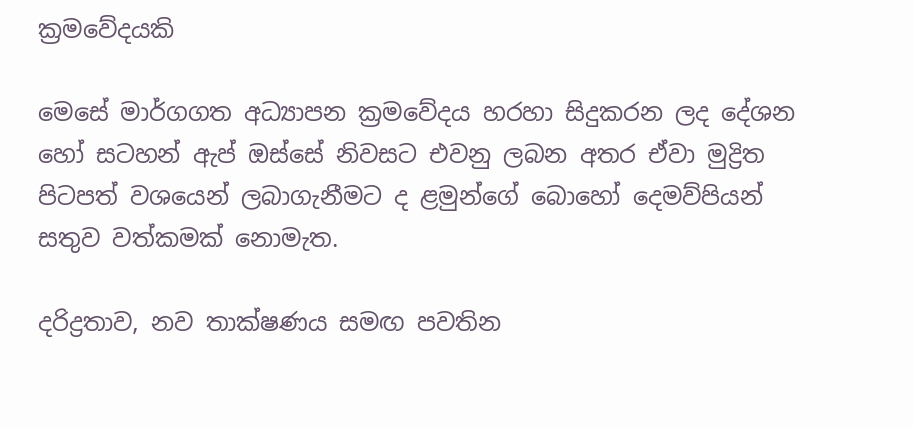ක්‍රමවේදයකි

මෙසේ මාර්ගගත අධ්‍යාපන ක්‍රමවේදය හරහා සිදුකරන ලද දේශන හෝ සටහන් ඇප් ඔස්සේ නිවසට එවනු ලබන අතර ඒවා මුද්‍රිත පිටපත් වශයෙන් ලබාගැනීමට ද ළමුන්ගේ බොහෝ දෙමව්පියන් සතුව වත්කමක් නොමැත.

දරිද්‍රතාව, නව තාක්ෂණය සමඟ පවතින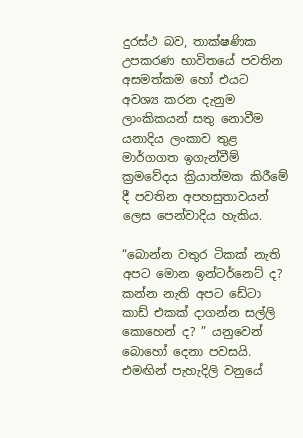දුරස්ථ බව, තාක්ෂණික උපකරණ භාවිතයේ පවතින අසමත්කම හෝ එයට අවශ්‍ය කරන දැනුම ලාංකිකයන් සතු නොවීම යනාදිය ලංකාව තුළ මාර්ගගත ඉගැන්වීම් ක්‍රමවේදය ක්‍රියාත්මක කිරීමේ දී පවතින අපහසුතාවයන් ලෙස පෙන්වාදිය හැකිය.

“බොන්න වතුර ටිකක් නැති අපට මොන ඉන්ටර්නෙට් ද? කන්න නැති අපට ඩේටා කාඩ් එකක් දාගන්න සල්ලි කොහෙන් ද? ” යනුවෙන් බොහෝ දෙනා පවසයි. එමඟින් පැහැදිලි වනුයේ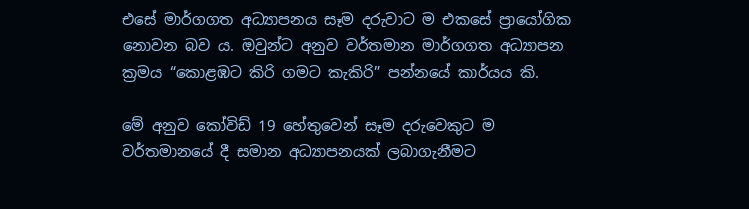එසේ මාර්ගගත අධ්‍යාපනය සෑම දරුවාට ම එකසේ ප්‍රායෝගික නොවන බව ය. ඔවුන්ට අනුව වර්තමාන මාර්ගගත අධ්‍යාපන ක්‍රමය “කොළඹට කිරි ගමට කැකිරි” පන්නයේ කාර්යය කි.

මේ අනුව කෝවිඩ් 19 හේතුවෙන් සෑම දරුවෙකුට ම වර්තමානයේ දී සමාන අධ්‍යාපනයක් ලබාගැනීමට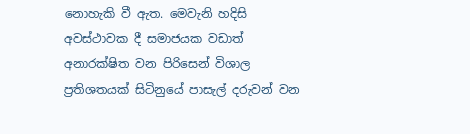නොහැකි වී ඇත. මෙවැනි හදිසි අවස්ථාවක දී සමාජයක වඩාත් අනාරක්ෂිත වන පිරිසෙන් විශාල ප්‍රතිශතයක් සිටිනුයේ පාසැල් දරුවන් වන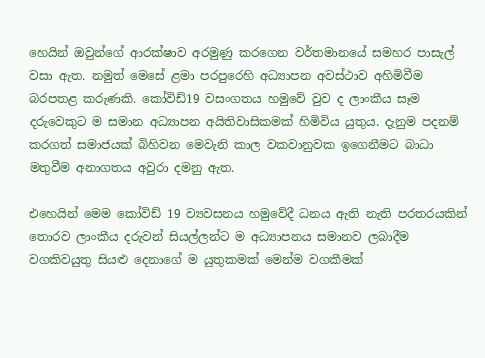හෙයින් ඔවුන්ගේ ආරක්ෂාව අරමුණු කරගෙන වර්තමානයේ සමහර පාසැල් වසා ඇත. නමුත් මෙසේ ළමා පරපුරෙහි අධ්‍යාපන අවස්ථාව අහිමිවීම බරපතළ කරුණකි. කෝවිඩ්19 වසංගතය හමුවේ වුව ද ලාංකීය සෑම දරුවෙකුට ම සමාන අධ්‍යාපන අයිතිවාසිකමක් හිමිවිය යුතුය. දැනුම පදනම් කරගත් සමාජයක් බිහිවන මෙවැනි කාල වකවානුවක ඉගෙනීමට බාධා මතුවීම අනාගතය අවුරා දමනු ඇත.

එහෙයින් මෙම කෝවිඩ් 19 ව්‍යවසනය හමුවේදී ධනය ඇති නැති පරතරයකින් තොරව ලාංකීය දරුවන් සියල්ලන්ට ම අධ්‍යාපනය සමානව ලබාදීම වගකිවයුතු සියළු දෙනාගේ ම යුතුකමක් මෙන්ම වගකීමක්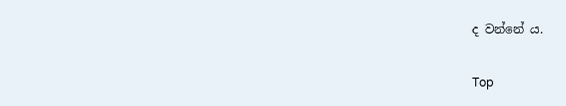ද වන්නේ ය.

Top